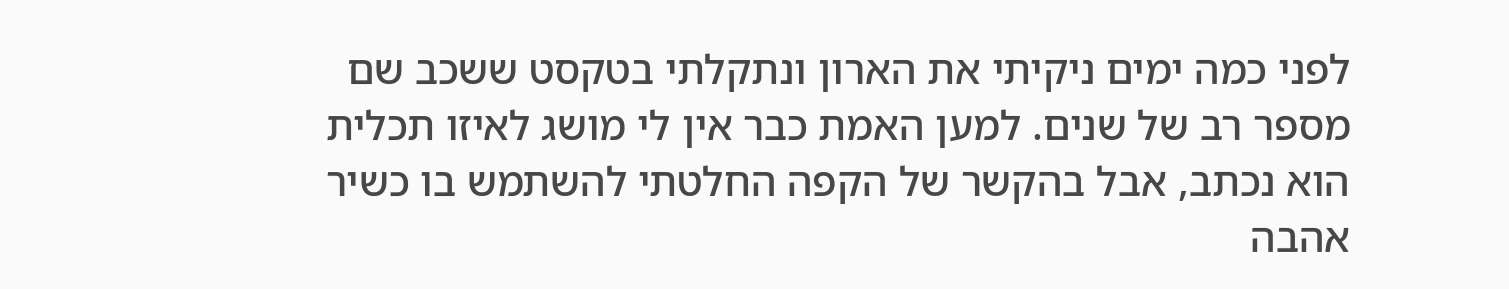לפני כמה ימים ניקיתי את הארון ונתקלתי בטקסט ששכב שם מספר רב של שנים. למען האמת כבר אין לי מושג לאיזו תכלית הוא נכתב, אבל בהקשר של הקפה החלטתי להשתמש בו כשיר אהבה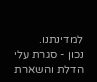למדינתנו.
נכון - סגרת עלי הדלת והשארת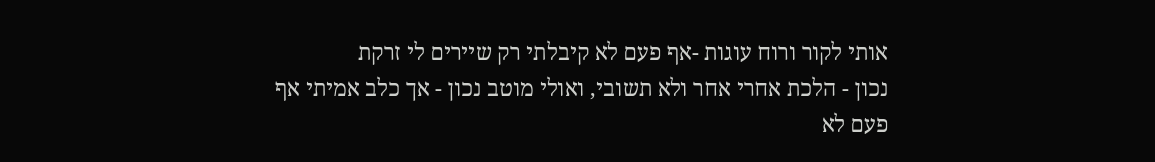אותי לקור ורוח עוגות -אף פעם לא קיבלתי רק שיירים לי זרקת
נכון - הלכת אחרי אחר ולא תשובי, ואולי מוטב נכון - אך כלב אמיתי אף פעם לא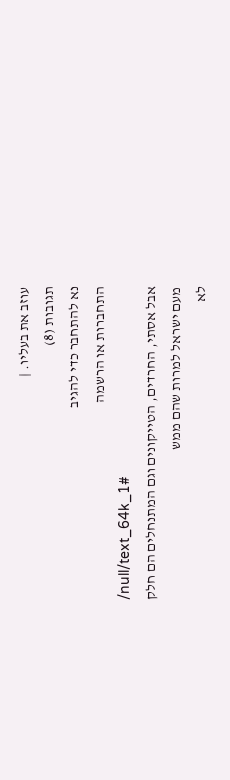עוזב את בעליו. |
תגובות (8)
נא להתחבר כדי להגיב
התחברות או הרשמה
/null/text_64k_1#
אבל אסתי, החרדים, הטייקונים וגם המתנחלים הם חלק מעם ישראל למרות שהם ממש
לא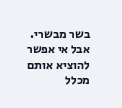בשר מבשרי. אבל אי אפשר להוציא אותם מכלל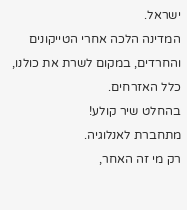ישראל.
המדינה הלכה אחרי הטייקונים והחרדים, במקום לשרת את כולנו, כלל האזרחים.
בהחלט שיר קולע!
מתחברת לאנלוגיה.
רק מי זה האחר,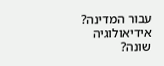עבור המדינה? אידיאולוגיה שונה?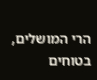הרי המושלים, בטוחים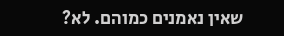שאין נאמנים כמוהם. לא?